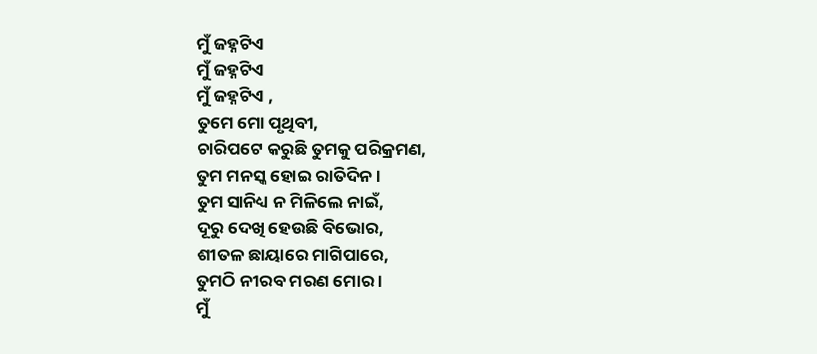ମୁଁ ଜହ୍ନଟିଏ
ମୁଁ ଜହ୍ନଟିଏ
ମୁଁ ଜହ୍ନଟିଏ ,
ତୁମେ ମୋ ପୃଥିବୀ,
ଚାରିପଟେ କରୁଛି ତୁମକୁ ପରିକ୍ରମଣ,
ତୁମ ମନସ୍କ ହୋଇ ରାତିଦିନ ।
ତୁମ ସାନିଧ୍ୟ ନ ମିଳିଲେ ନାଇଁ,
ଦୂରୁ ଦେଖି ହେଉଛି ବିଭୋର,
ଶୀତଳ ଛାୟାରେ ମାଗିପାରେ,
ତୁମଠି ନୀରବ ମରଣ ମୋର ।
ମୁଁ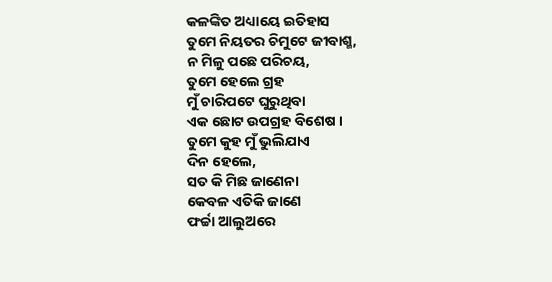କଳଙ୍କିତ ଅଧ୍ୟାୟେ ଇତିହାସ
ତୁମେ ନିୟତର ଚିମୁଟେ ଜୀବାଶ୍ମ,
ନ ମିଳୁ ପଛେ ପରିଚୟ,
ତୁମେ ହେଲେ ଗ୍ରହ
ମୁଁ ଚାରିପଟେ ଘୁରୁଥିବା
ଏକ ଛୋଟ ଉପଗ୍ରହ ବିଶେଷ ।
ତୁମେ କୁହ ମୁଁ ଭୁଲିଯାଏ
ଦିନ ହେଲେ,
ସତ କି ମିଛ ଜାଣେନା
କେବଳ ଏତିକି ଜାଣେ
ଫର୍ଚ୍ଚା ଆଲୁଅରେ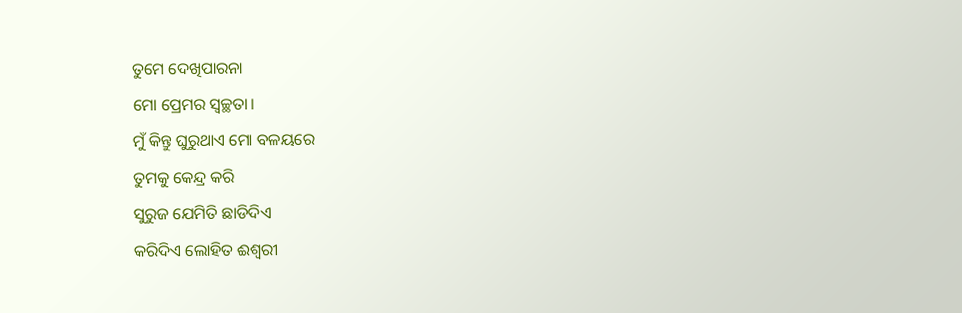ତୁମେ ଦେଖିପାରନା
ମୋ ପ୍ରେମର ସ୍ୱଚ୍ଛତା।
ମୁଁ କିନ୍ତୁ ଘୁରୁଥାଏ ମୋ ବଳୟରେ
ତୁମକୁ କେନ୍ଦ୍ର କରି
ସୁରୁଜ ଯେମିତି ଛାଡିଦିଏ
କରିଦିଏ ଲୋହିତ ଈଶ୍ୱରୀ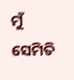ମୁଁ ସେମିତି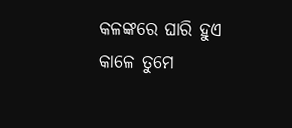କଳଙ୍କରେ ଘାରି ହୁଏ
କାଳେ ତୁମେ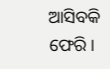ଆସିବକି ଫେରି।